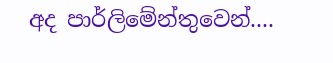අද පාර්ලිමේන්තුවෙන්....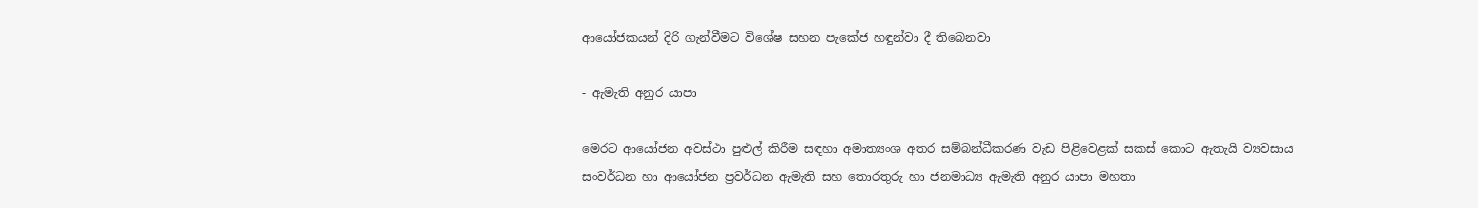ආයෝජකයන් දිරි ගැන්වීමට විශේෂ සහන පැකේජ හඳුන්වා දී තිබෙනවා

- ඇමැති අනුර යාපා

මෙරට ආයෝජන අවස්ථා පුළුල් කිරීම සඳහා අමාත්‍යංශ අතර සම්බන්ධීකරණ වැඩ පිළිවෙළක් සකස් කොට ඇතැයි ව්‍යවසාය සංවර්ධන හා ආයෝජන ප්‍රවර්ධන ඇමැති සහ තොරතුරු හා ජනමාධ්‍ය ඇමැති අනුර යාපා මහතා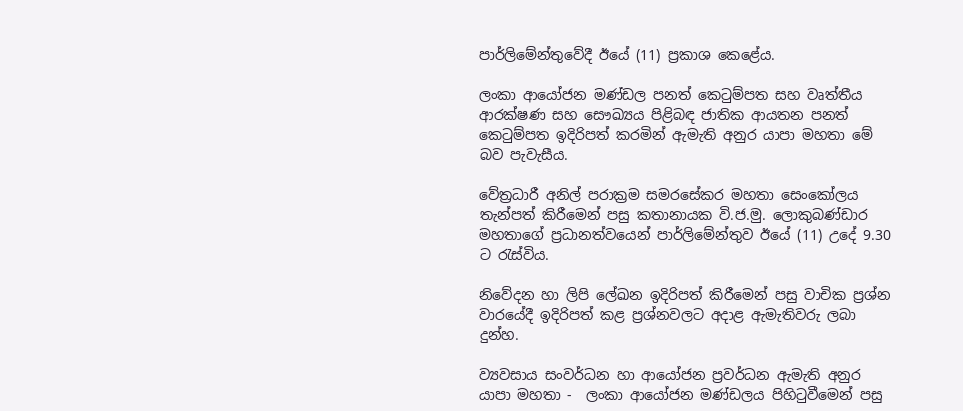පාර්ලිමේන්තුවේදී ඊයේ (11) ප්‍රකාශ කෙළේය.

ලංකා ආයෝජන මණ්ඩල පනත් කෙටුම්පත සහ වෘත්තීය ආරක්ෂණ සහ සෞඛ්‍යය පිළිබඳ ජාතික ආයතන පනත් කෙටුම්පත ඉදිරිපත් කරමින් ඇමැති අනුර යාපා මහතා මේ බව පැවැසීය.

වේත්‍රධාරී අනිල් පරාක්‍රම සමරසේකර මහතා සෙංකෝලය තැන්පත් කිරීමෙන් පසු කතානායක වි.ජ.මු. ලොකුබණ්ඩාර මහතාගේ ප්‍රධානත්වයෙන් පාර්ලිමේන්තුව ඊයේ (11) උදේ 9.30 ට රැස්විය.

නිවේදන හා ලිපි ලේඛන ඉදිරිපත් කිරීමෙන් පසු වාචික ප්‍රශ්න වාරයේදී ඉදිරිපත් කළ ප්‍රශ්නවලට අදාළ ඇමැතිවරු ලබා දුන්හ.

ව්‍යවසාය සංවර්ධන හා ආයෝජන ප්‍රවර්ධන ඇමැති අනුර යාපා මහතා -  ලංකා ආයෝජන මණ්ඩලය පිහිටුවීමෙන් පසු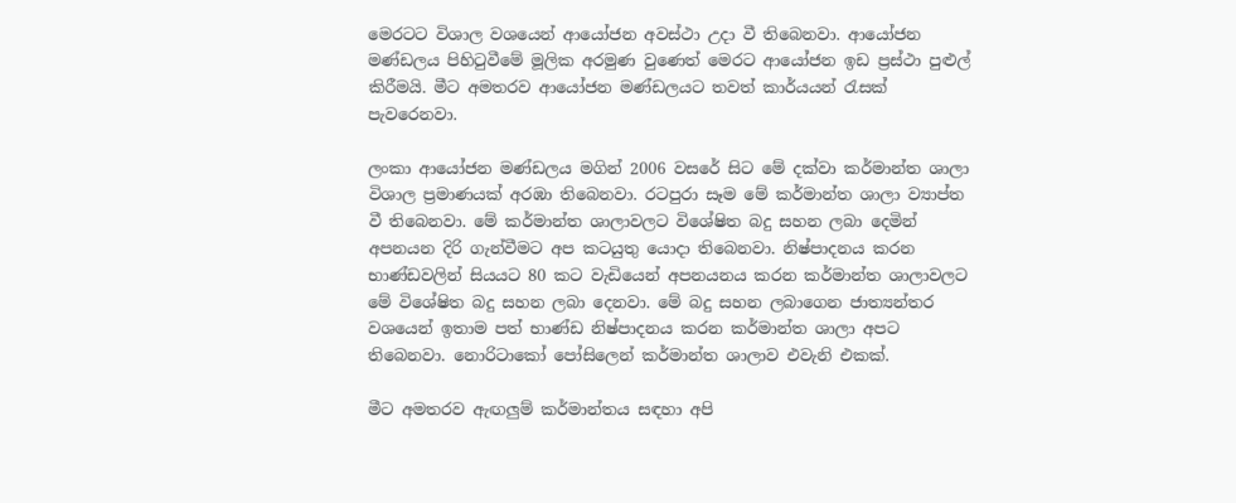මෙරටට විශාල වශයෙන් ආයෝජන අවස්ථා උදා වී තිබෙනවා. ආයෝජන මණ්ඩලය පිහිටුවීමේ මූලික අරමුණ වුණෙත් මෙරට ආයෝජන ඉඩ ප්‍රස්ථා පුළුල් කිරීමයි. මීට අමතරව ආයෝජන මණ්ඩලයට තවත් කාර්යයන් රැසක් පැවරෙනවා.

ලංකා ආයෝජන මණ්ඩලය මගින් 2006 වසරේ සිට මේ දක්වා කර්මාන්ත ශාලා විශාල ප්‍රමාණයක් අරඹා තිබෙනවා. රටපුරා සෑම මේ කර්මාන්ත ශාලා ව්‍යාප්ත වී තිබෙනවා. මේ කර්මාන්ත ශාලාවලට විශේෂිත බදු සහන ලබා දෙමින් අපනයන දිරි ගැන්වීමට අප කටයුතු යොදා තිබෙනවා. නිෂ්පාදනය කරන භාණ්ඩවලින් සියයට 80 කට වැඩියෙන් අපනයනය කරන කර්මාන්ත ශාලාවලට මේ විශේෂිත බදු සහන ලබා දෙනවා. මේ බදු සහන ලබාගෙන ජාත්‍යන්තර වශයෙන් ඉතාම පත් භාණ්ඩ නිෂ්පාදනය කරන කර්මාන්ත ශාලා අපට තිබෙනවා. නොරිටාකෝ පෝසිලෙන් කර්මාන්ත ශාලාව එවැනි එකක්.

මීට අමතරව ඇඟලුම් කර්මාන්තය සඳහා අපි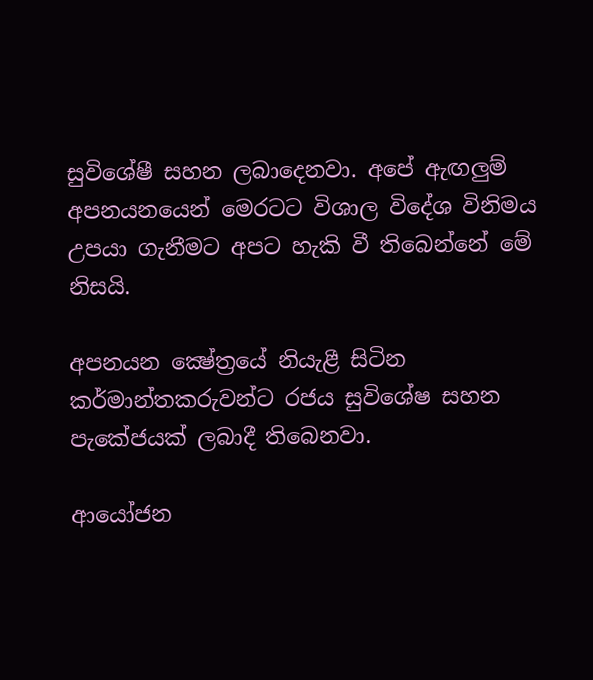සුවිශේෂී සහන ලබාදෙනවා. අපේ ඇඟලුම් අපනයනයෙන් මෙරටට විශාල විදේශ විනිමය උපයා ගැනීමට අපට හැකි වී තිබෙන්නේ මේ නිසයි.

අපනයන ක්‍ෂේත්‍රයේ නියැළී සිටින කර්මාන්තකරුවන්ට රජය සුවිශේෂ සහන පැකේජයක් ලබාදී තිබෙනවා.

ආයෝජන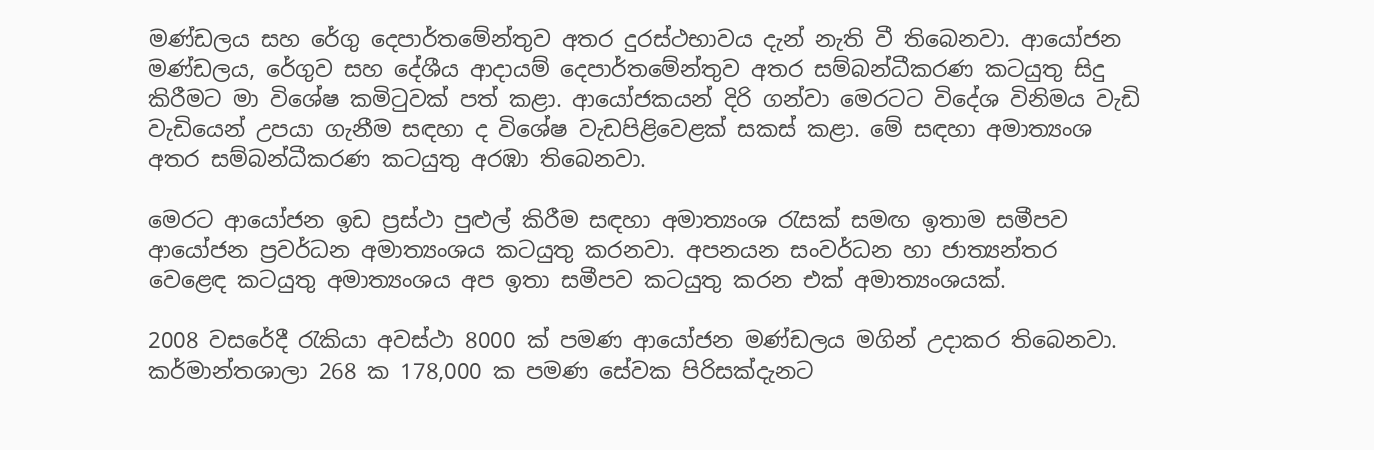මණ්ඩලය සහ රේගු දෙපාර්තමේන්තුව අතර දුරස්ථභාවය දැන් නැති වී තිබෙනවා. ආයෝජන මණ්ඩලය, රේගුව සහ දේශීය ආදායම් දෙපාර්තමේන්තුව අතර සම්බන්ධීකරණ කටයුතු සිදු කිරීමට මා විශේෂ කමිටුවක් පත් කළා. ආයෝජකයන් දිරි ගන්වා මෙරටට විදේශ විනිමය වැඩි වැඩියෙන් උපයා ගැනීම සඳහා ද විශේෂ වැඩපිළිවෙළක් සකස් කළා. මේ සඳහා අමාත්‍යංශ අතර සම්බන්ධීකරණ කටයුතු අරඹා තිබෙනවා.

මෙරට ආයෝජන ඉඩ ප්‍රස්ථා පුළුල් කිරීම සඳහා අමාත්‍යංශ රැසක් සමඟ ඉතාම සමීපව ආයෝජන ප්‍රවර්ධන අමාත්‍යංශය කටයුතු කරනවා. අපනයන සංවර්ධන හා ජාත්‍යන්තර වෙළෙඳ කටයුතු අමාත්‍යංශය අප ඉතා සමීපව කටයුතු කරන එක් අමාත්‍යංශයක්.

2008 වසරේදී රැකියා අවස්ථා 8000 ක් පමණ ආයෝජන මණ්ඩලය මගින් උදාකර තිබෙනවා. කර්මාන්තශාලා 268 ක 178,000 ක පමණ සේවක පිරිසක්දැනට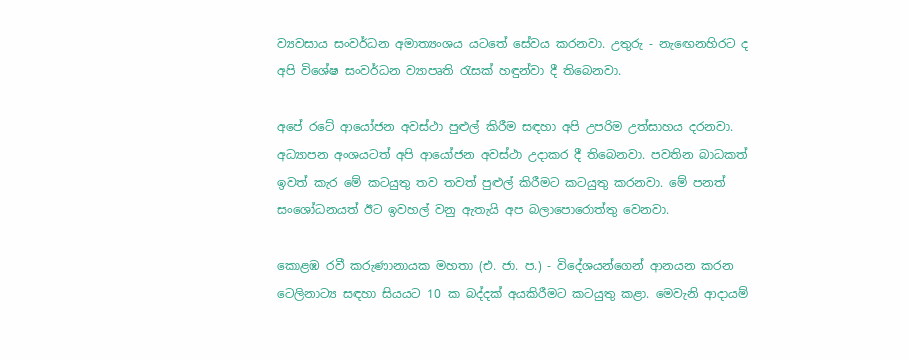ව්‍යවසාය සංවර්ධන අමාත්‍යංශය යටතේ සේවය කරනවා. උතුරු - නැඟෙනහිරට ද අපි විශේෂ සංවර්ධන ව්‍යාපෘති රැසක් හඳුන්වා දී තිබෙනවා.

අපේ රටේ ආයෝජන අවස්ථා පුළුල් කිරීම සඳහා අපි උපරිම උත්සාහය දරනවා. අධ්‍යාපන අංශයටත් අපි ආයෝජන අවස්ථා උදාකර දී තිබෙනවා. පවතින බාධකත් ඉවත් කැර මේ කටයුතු තව තවත් පුළුල් කිරීමට කටයුතු කරනවා. මේ පනත් සංශෝධනයත් ඊට ඉවහල් වනු ඇතැයි අප බලාපොරොත්තු වෙනවා.

කොළඹ රවී කරුණානායක මහතා (එ. ජා. ප.) - විදේශයන්ගෙන් ආනයන කරන ටෙලිනාට්‍ය සඳහා සියයට 10 ක බද්දක් අයකිරීමට කටයුතු කළා. මෙවැනි ආදායම්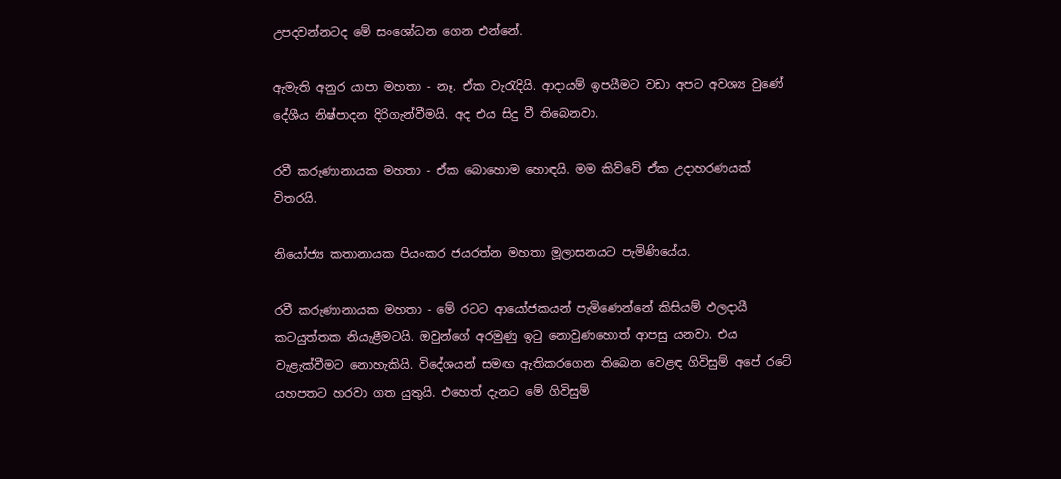උපදවන්නටද මේ සංශෝධන ගෙන එන්නේ.

ඇමැති අනුර යාපා මහතා - නෑ. ඒක වැරැදියි. ආදායම් ඉපයීමට වඩා අපට අවශ්‍ය වුණේ දේශීය නිෂ්පාදන දිරිගැන්වීමයි. අද එය සිදු වී තිබෙනවා.

රවී කරුණානායක මහතා - ඒක බොහොම හොඳයි. මම කිව්වේ ඒක උදාහරණයක් විතරයි.

නියෝජ්‍ය කතානායක පියංකර ජයරත්න මහතා මූලාසනයට පැමිණියේය.

රවී කරුණානායක මහතා - මේ රටට ආයෝජකයන් පැමිණෙන්නේ කිසියම් ඵලදායී කටයුත්තක නියැළීමටයි. ඔවුන්ගේ අරමුණු ඉටු නොවුණහොත් ආපසු යනවා. එය වැළැක්වීමට නොහැකියි. විදේශයන් සමඟ ඇතිකරගෙන තිබෙන වෙළඳ ගිවිසුම් අපේ රටේ යහපතට හරවා ගත යුතුයි. එහෙත් දැනට මේ ගිවිසුම්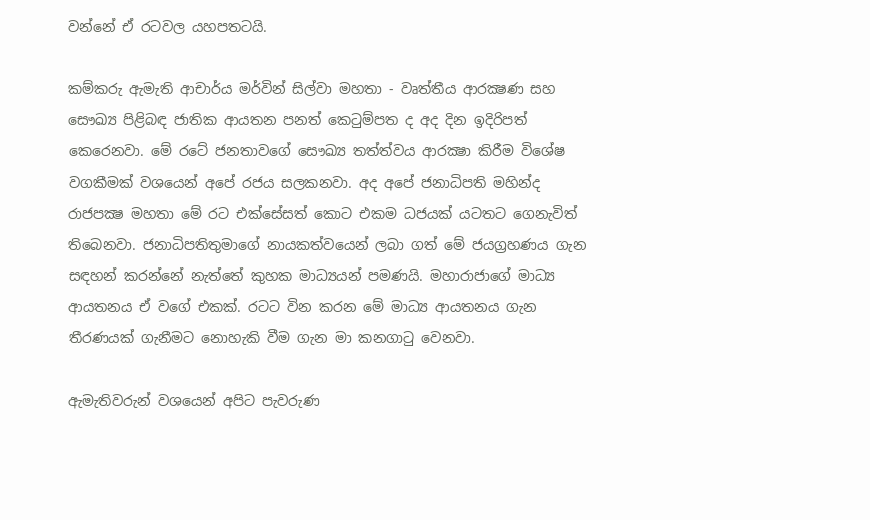වන්නේ ඒ රටවල යහපතටයි.

කම්කරු ඇමැති ආචාර්ය මර්වින් සිල්වා මහතා - වෘත්තීය ආරක්‍ෂණ සහ සෞඛ්‍ය පිළිබඳ ජාතික ආයතන පනත් කෙටුම්පත ද අද දින ඉදිරිපත් කෙරෙනවා. මේ රටේ ජනතාවගේ සෞඛ්‍ය තත්ත්වය ආරක්‍ෂා කිරීම විශේෂ වගකීමක් වශයෙන් අපේ රජය සලකනවා. අද අපේ ජනාධිපති මහින්ද රාජපක්‍ෂ මහතා මේ රට එක්සේසත් කොට එකම ධජයක් යටතට ගෙනැවිත් තිබෙනවා. ජනාධිපතිතුමාගේ නායකත්වයෙන් ලබා ගත් මේ ජයග්‍රහණය ගැන සඳහන් කරන්නේ නැත්තේ කුහක මාධ්‍යයන් පමණයි. මහාරාජාගේ මාධ්‍ය ආයතනය ඒ වගේ එකක්. රටට වින කරන මේ මාධ්‍ය ආයතනය ගැන තීරණයක් ගැනීමට නොහැකි වීම ගැන මා කනගාටු වෙනවා.

ඇමැතිවරුන් වශයෙන් අපිට පැවරුණ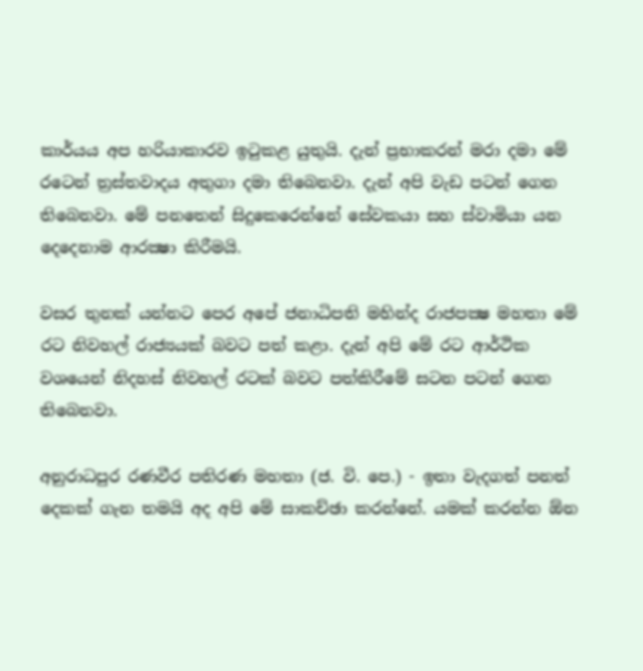කාර්යය අප හරියාකාරව ඉටුකළ යුතුයි. දැන් ප්‍රභාකරන් මරා දමා මේ රටෙන් ත්‍රස්තවාදය අතුගා දමා තිබෙනවා. දැන් අපි වැඩ පටන් ගෙන තිබෙනවා. මේ පනතෙන් සිදුකෙරෙන්නේ සේවකයා සහ ස්වාමියා යන දෙදෙනාම ආරක්‍ෂා කිරීමයි.

වසර තුනක් යන්නට පෙර අපේ ජනාධිපති මහින්ද රාජපක්‍ෂ මහතා මේ රට නිවහල් රාජ්‍යයක් බවට පත් කළා. දැන් අපි මේ රට ආර්ථික වශයෙන් නිදහස් නිවහල් රටක් බවට පත්කිරීමේ සටන පටන් ගෙන තිබෙනවා.

අනුරාධපුර රණවීර පතිරණ මහතා (ජ. වි. පෙ.) - ඉතා වැදගත් පනත් දෙකක් ගැන තමයි අද අපි මේ සාකච්ඡා කරන්නේ. යමක් කරන්න ඕන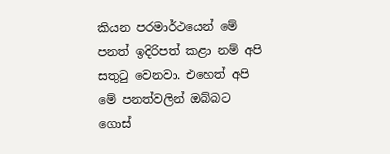කියන පරමාර්ථයෙන් මේ පනත් ඉදිරිපත් කළා නම් අපි සතුටු වෙනවා. එහෙත් අපි මේ පනත්වලින් ඔබ්බට ගොස්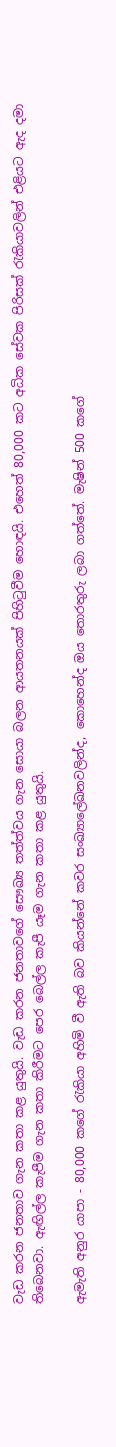වැඩ කරන ජනතාව ගැන කතා කළ යුතුයි. වැඩ කරන ජනතාවගේ සෞඛ්‍ය තත්ත්වය ගැන සොයා බලන ආයතනයක් පිහිටුවීම හොඳයි. එහෙත් 80,000 කට අධික සේවක පිරිසක් රැකියාවලින් එළියට ඇද දමා තිබෙනවා. ඇඟිල්ල කැපීම ගැන කතා කිරීමට පෙර බෙල්ල කැපී යෑම ගැන කතා කළ යුතුයි.

ඇමැති අනුර යාපා - 80,000 කගේ රැකියා අහිමි වී ඇති බව කියන්නේ කවර සංඛ්‍යාලේඛනවලින්ද, කොහෙන්ද ඔය තොරතුරු ලබා ගත්තේ. මැෂින් 500 කගේ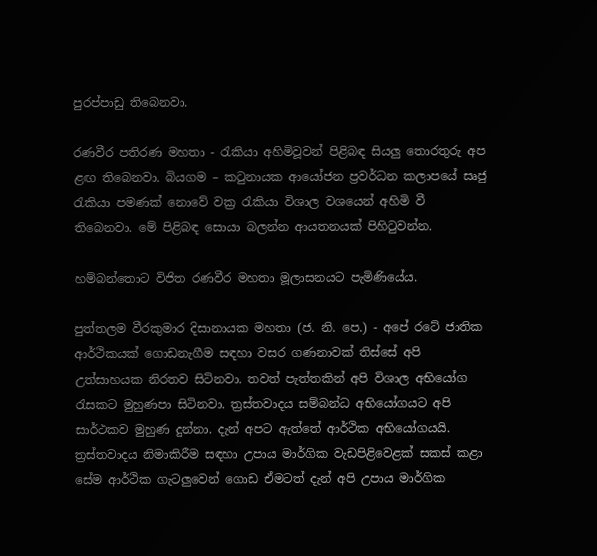පුරප්පාඩු තිබෙනවා.

රණවීර පතිරණ මහතා - රැකියා අහිමිවූවන් පිළිබඳ සියලු තොරතුරු අප ළඟ තිබෙනවා. බියගම – කටුනායක ආයෝජන ප්‍රවර්ධන කලාපයේ සෘජු රැකියා පමණක් නොවේ වක්‍ර රැකියා විශාල වශයෙන් අහිමි වී තිබෙනවා. මේ පිළිබඳ සොයා බලන්න ආයතනයක් පිහිටුවන්න.

හම්බන්තොට විජිත රණවීර මහතා මූලාසනයට පැමිණියේය.

පුත්තලම වීරකුමාර දිසානායක මහතා (ජ. නි. පෙ.) - අපේ රටේ ජාතික ආර්ථිකයක් ගොඩනැගීම සඳහා වසර ගණනාවක් තිස්සේ අපි උත්සාහයක නිරතව සිටිනවා. තවත් පැත්තකින් අපි විශාල අභියෝග රැසකට මුහුණපා සිටිනවා. ත්‍රස්තවාදය සම්බන්ධ අභියෝගයට අපි සාර්ථකව මුහුණ දුන්නා. දැන් අපට ඇත්තේ ආර්ථික අභියෝගයයි. ත්‍රස්තවාදය නිමාකිරීම සඳහා උපාය මාර්ගික වැඩපිළිවෙළක් සකස් කළා සේම ආර්ථික ගැටලුවෙන් ගොඩ ඒමටත් දැන් අපි උපාය මාර්ගික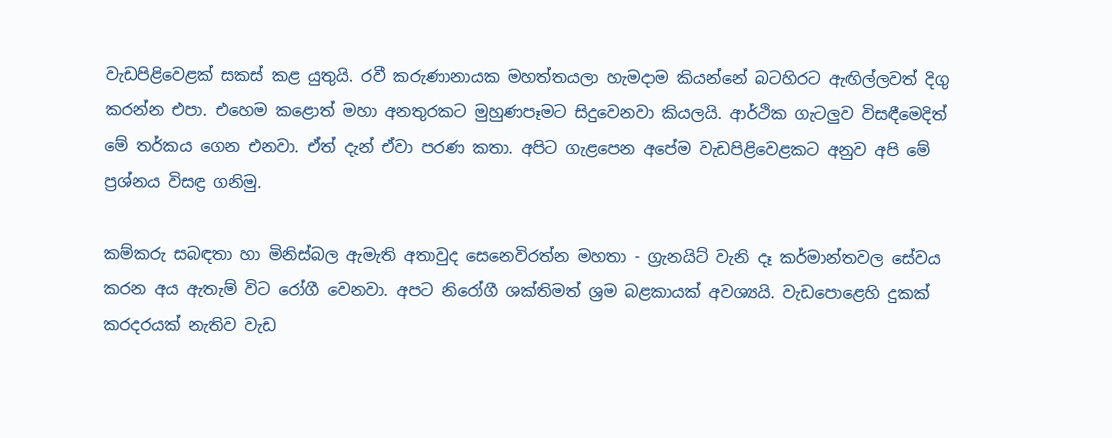වැඩපිළිවෙළක් සකස් කළ යුතුයි. රවී කරුණානායක මහත්තයලා හැමදාම කියන්නේ බටහිරට ඇඟිල්ලවත් දිගු කරන්න එපා. එහෙම කළොත් මහා අනතුරකට මුහුණපෑමට සිදුවෙනවා කියලයි. ආර්ථික ගැටලුව විසඳීමෙදිත් මේ තර්කය ගෙන එනවා. ඒත් දැන් ඒවා පරණ කතා. අපිට ගැළපෙන අපේම වැඩපිළිවෙළකට අනුව අපි මේ ප්‍රශ්නය විසඳ්‍ර ගනිමු.

කම්කරු සබඳතා හා මිනිස්බල ඇමැති අතාවුද සෙනෙවිරත්න මහතා - ග්‍රැනයිට් වැනි දෑ කර්මාන්තවල සේවය කරන අය ඇතැම් විට රෝගී වෙනවා. අපට නිරෝගී ශක්තිමත් ශ්‍රම බළකායක් අවශ්‍යයි. වැඩපොළෙහි දුකක් කරදරයක් නැතිව වැඩ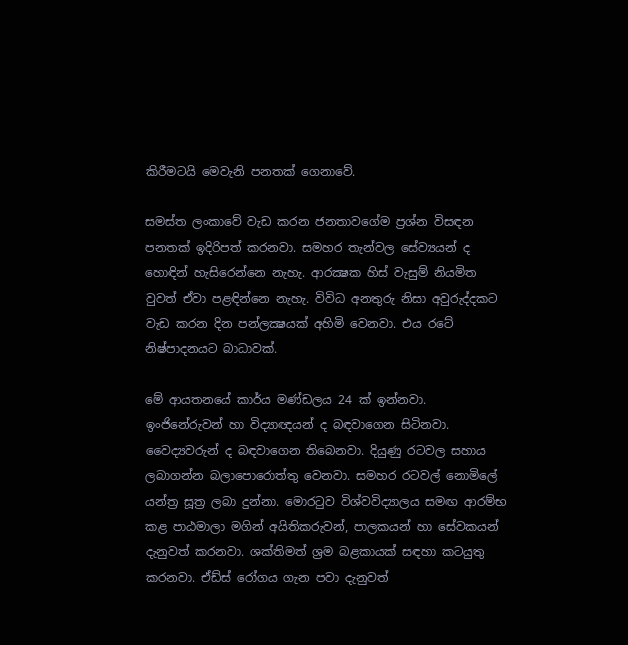කිරීමටයි මෙවැනි පනතක් ගෙනාවේ.

සමස්ත ලංකාවේ වැඩ කරන ජනතාවගේම ප්‍රශ්න විසඳන පනතක් ඉදිරිපත් කරනවා. සමහර තැන්වල සේව්‍යයන් ද හොඳින් හැසිරෙන්නෙ නැහැ. ආරක්‍ෂක හිස් වැසුම් නියමිත වුවත් ඒවා පළඳින්නෙ නැහැ. විවිධ අනතුරු නිසා අවුරුද්දකට වැඩ කරන දින පන්ලක්‍ෂයක් අහිමි වෙනවා. එය රටේ නිෂ්පාදනයට බාධාවක්.

මේ ආයතනයේ කාර්ය මණ්ඩලය 24 ක් ඉන්නවා. ඉංජිනේරුවන් හා විද්‍යාඥයන් ද බඳවාගෙන සිටිනවා. වෛද්‍යවරුන් ද බඳවාගෙන තිබෙනවා. දියුණු රටවල සහාය ලබාගන්න බලාපොරොත්තු වෙනවා. සමහර රටවල් නොමිලේ යන්ත්‍ර සූත්‍ර ලබා දුන්නා. මොරටුව විශ්වවිද්‍යාලය සමඟ ආරම්භ කළ පාඨමාලා මගින් අයිතිකරුවන්, පාලකයන් හා සේවකයන් දැනුවත් කරනවා. ශක්තිමත් ශ්‍රම බළකායක් සඳහා කටයුතු කරනවා. ඒඩ්ස් රෝගය ගැන පවා දැනුවත්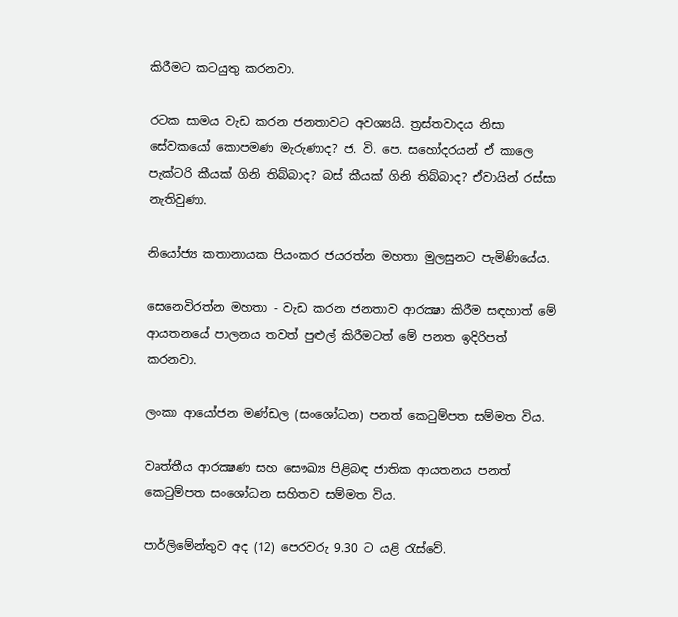කිරීමට කටයුතු කරනවා.

රටක සාමය වැඩ කරන ජනතාවට අවශ්‍යයි. ත්‍රස්තවාදය නිසා සේවකයෝ කොපමණ මැරුණාද? ජ. වි. පෙ. සහෝදරයන් ඒ කාලෙ පැක්ටරි කීයක් ගිනි තිබ්බාද? බස් කීයක් ගිනි තිබ්බාද? ඒවායින් රස්සා නැතිවුණා.

නියෝජ්‍ය කතානායක පියංකර ජයරත්න මහතා මුලසුනට පැමිණියේය.

සෙනෙවිරත්න මහතා - වැඩ කරන ජනතාව ආරක්‍ෂා කිරීම සඳහාත් මේ ආයතනයේ පාලනය තවත් පුළුල් කිරීමටත් මේ පනත ඉදිරිපත් කරනවා.

ලංකා ආයෝජන මණ්ඩල (සංශෝධන) පනත් කෙටුම්පත සම්මත විය.

වෘත්තීය ආරක්‍ෂණ සහ සෞඛ්‍ය පිළිබඳ ජාතික ආයතනය පනත් කෙටුම්පත සංශෝධන සහිතව සම්මත විය.

පාර්ලිමේන්තුව අද (12) පෙරවරු 9.30 ට යළි රැස්වේ.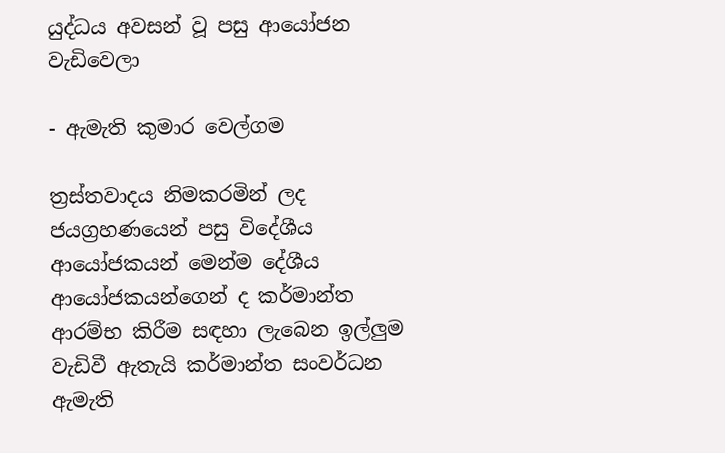යුද්ධය අවසන් වූ පසු ආයෝජන වැඩිවෙලා

- ඇමැති කුමාර වෙල්ගම

ත්‍රස්තවාදය නිමකරමින් ලද ජයග්‍රහණයෙන් පසු විදේශීය ආයෝජකයන් මෙන්ම දේශීය ආයෝජකයන්ගෙන් ද කර්මාන්ත ආරම්භ කිරීම සඳහා ලැබෙන ඉල්ලුම වැඩිවී ඇතැයි කර්මාන්ත සංවර්ධන ඇමැති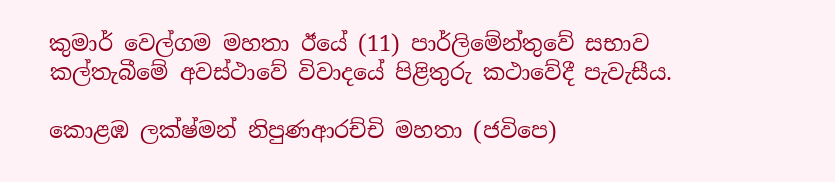කුමාර් වෙල්ගම මහතා ඊයේ (11) පාර්ලිමේන්තුවේ සභාව කල්තැබීමේ අවස්ථාවේ විවාදයේ පිළිතුරු කථාවේදී පැවැසීය.

කොළඹ ලක්ෂ්මන් නිපුණආරච්චි මහතා (ජවිපෙ)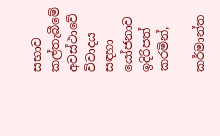සභාව කල්තැබීමේ අවස්ථාවේ විවාදය සඳහා යෝජනාව ඉදිරිපත් කරමින්,

කර්මාන්ත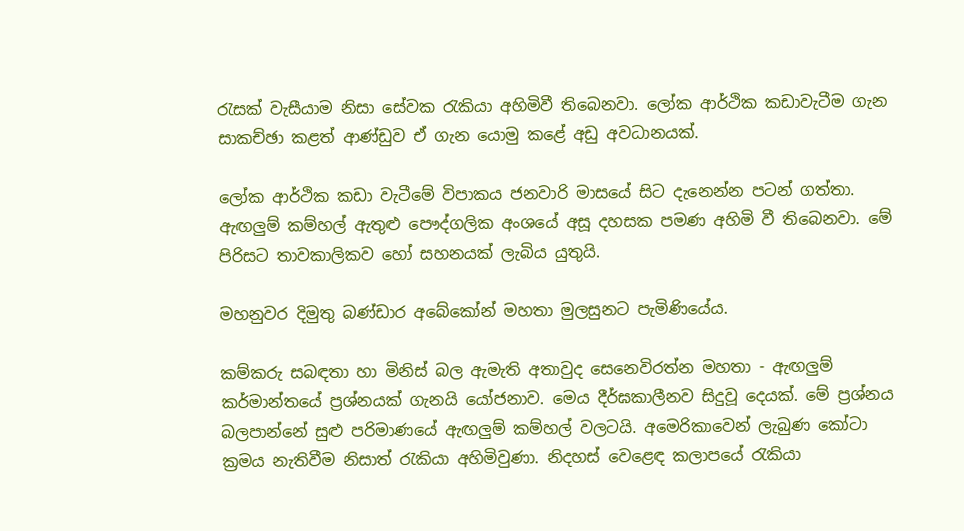රැසක් වැසීයාම නිසා සේවක රැකියා අහිමිවී තිබෙනවා. ලෝක ආර්ථික කඩාවැටීම ගැන සාකච්ඡා කළත් ආණ්ඩුව ඒ ගැන යොමු කළේ අඩු අවධානයක්.

ලෝක ආර්ථික කඩා වැටීමේ විපාකය ජනවාරි මාසයේ සිට දැනෙන්න පටන් ගත්තා. ඇඟලුම් කම්හල් ඇතුළු පෞද්ගලික අංශයේ අසූ දහසක පමණ අහිමි වී තිබෙනවා. මේ පිරිසට තාවකාලිකව හෝ සහනයක් ලැබිය යුතුයි.

මහනුවර දිමුතු බණ්ඩාර අබේකෝන් මහතා මුලසුනට පැමිණියේය.

කම්කරු සබඳතා හා මිනිස් බල ඇමැති අතාවුද සෙනෙවිරත්න මහතා - ඇඟලුම් කර්මාන්තයේ ප්‍රශ්නයක් ගැනයි යෝජනාව. මෙය දීර්ඝකාලීනව සිදුවූ දෙයක්. මේ ප්‍රශ්නය බලපාන්නේ සුළු පරිමාණයේ ඇඟලුම් කම්හල් වලටයි. අමෙරිකාවෙන් ලැබුණ කෝටා ක්‍රමය නැතිවීම නිසාත් රැකියා අහිමිවුණා. නිදහස් වෙළෙඳ කලාපයේ රැකියා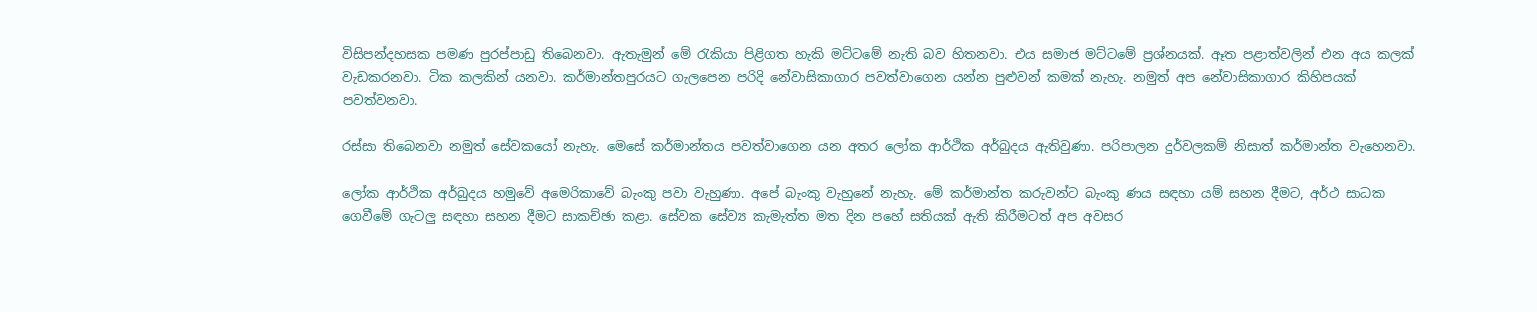විසිපන්දහසක පමණ පුරප්පාඩු තිබෙනවා. ඇතැමුන් මේ රැකියා පිළිගත හැකි මට්ටමේ නැති බව හිතනවා. එය සමාජ මට්ටමේ ප්‍රශ්නයක්. ඈත පළාත්වලින් එන අය කලක් වැඩකරනවා. ටික කලකින් යනවා. කර්මාන්තපුරයට ගැලපෙන පරිදි නේවාසිකාගාර පවත්වාගෙන යන්න පුළුවන් කමක් නැහැ. නමුත් අප නේවාසිකාගාර කිහිපයක් පවත්වනවා.

රස්සා තිබෙනවා නමුත් සේවකයෝ නැහැ. මෙසේ කර්මාන්තය පවත්වාගෙන යන අතර ලෝක ආර්ථික අර්බුදය ඇතිවුණා. පරිපාලන දුර්වලකම් නිසාත් කර්මාන්ත වැහෙනවා.

ලෝක ආර්ථික අර්බුදය හමුවේ අමෙරිකාවේ බැංකු පවා වැහුණා. අපේ බැංකු වැහුනේ නැහැ. මේ කර්මාන්ත කරුවන්ට බැංකු ණය සඳහා යම් සහන දීමට, අර්ථ සාධක ගෙවීමේ ගැටලු සඳහා සහන දීමට සාකච්ඡා කළා. සේවක සේව්‍ය කැමැත්ත මත දින පහේ සතියක් ඇති කිරීමටත් අප අවසර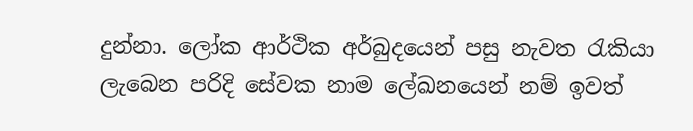දුන්නා. ලෝක ආර්ථික අර්බුදයෙන් පසු නැවත රැකියා ලැබෙන පරිදි සේවක නාම ලේඛනයෙන් නම් ඉවත්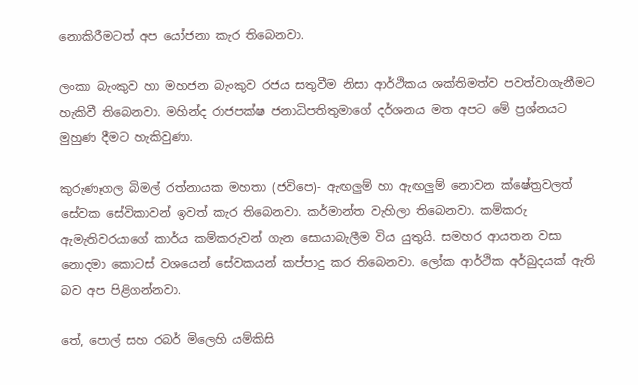නොකිරීමටත් අප යෝජනා කැර තිබෙනවා.

ලංකා බැංකුව හා මහජන බැංකුව රජය සතුවීම නිසා ආර්ථිකය ශක්තිමත්ව පවත්වාගැනීමට හැකිවී තිබෙනවා. මහින්ද රාජපක්ෂ ජනාධිපතිතුමාගේ දර්ශනය මත අපට මේ ප්‍රශ්නයට මුහුණ දීමට හැකිවුණා.

කුරුණෑගල බිමල් රත්නායක මහතා (ජවිපෙ)- ඇඟලුම් හා ඇඟලුම් නොවන ක්ෂේත්‍රවලත් සේවක සේවිකාවන් ඉවත් කැර තිබෙනවා. කර්මාන්ත වැහිලා තිබෙනවා. කම්කරු ඇමැතිවරයාගේ කාර්ය කම්කරුවන් ගැන සොයාබැලීම විය යුතුයි. සමහර ආයතන වසා නොදමා කොටස් වශයෙන් සේවකයන් කප්පාදු කර තිබෙනවා. ලෝක ආර්ථික අර්බුදයක් ඇති බව අප පිළිගන්නවා.

තේ, පොල් සහ රබර් මිලෙහි යම්කිසි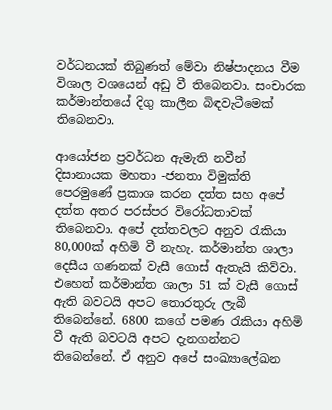වර්ධනයක් තිබුණත් මේවා නිෂ්පාදනය වීම විශාල වශයෙන් අඩු වී තිබෙනවා. සංචාරක කර්මාන්තයේ දිගු කාලීන බිඳවැටීමෙක් තිබෙනවා.

ආයෝජන ප්‍රවර්ධන ඇමැති නවීන් දිසානායක මහතා -ජනතා විමුක්ති පෙරමුණේ ප්‍රකාශ කරන දත්ත සහ අපේ දත්ත අතර පරස්පර විරෝධතාවක් තිබෙනවා. අපේ දත්තවලට අනුව රැකියා 80,000ක් අහිමි වී නැහැ. කර්මාන්ත ශාලා දෙසීය ගණනක් වැසී ගොස් ඇතැයි කිව්වා. එහෙත් කර්මාන්ත ශාලා 51 ක් වැසී ගොස් ඇති බවටයි අපට තොරතුරු ලැබී තිබෙන්නේ. 6800 කගේ පමණ රැකියා අහිමි වී ඇති බවටයි අපට දැනගන්නට තිබෙන්නේ. ඒ අනුව අපේ සංඛ්‍යාලේඛන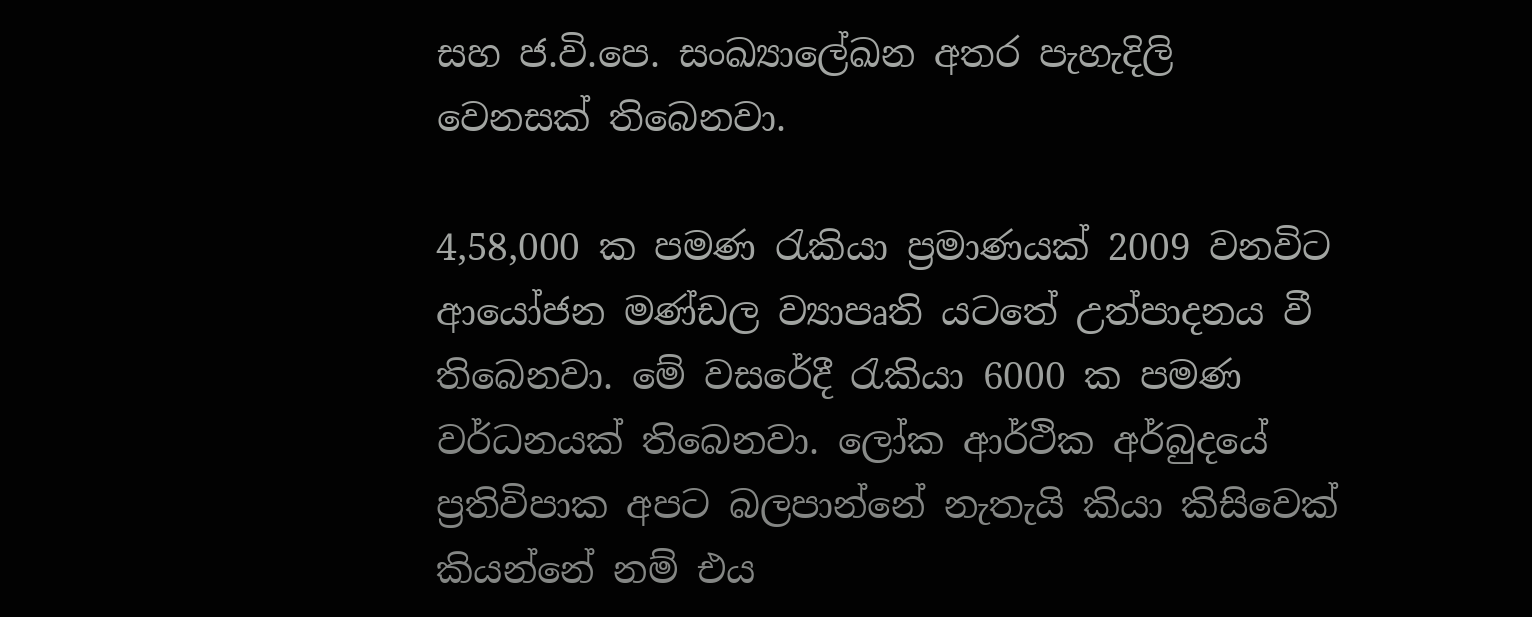සහ ජ.වි.පෙ. සංඛ්‍යාලේඛන අතර පැහැදිලි වෙනසක් තිබෙනවා.

4,58,000 ක පමණ රැකියා ප්‍රමාණයක් 2009 වනවිට ආයෝජන මණ්ඩල ව්‍යාපෘති යටතේ උත්පාදනය වී තිබෙනවා. මේ වසරේදී රැකියා 6000 ක පමණ වර්ධනයක් තිබෙනවා. ලෝක ආර්ථික අර්බුදයේ ප්‍රතිවිපාක අපට බලපාන්නේ නැතැයි කියා කිසිවෙක් කියන්නේ නම් එය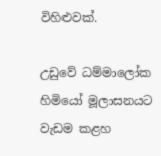විහිළුවක්.

උඩුවේ ධම්මාලෝක හිමියෝ මූලාසනයට වැඩම කළහ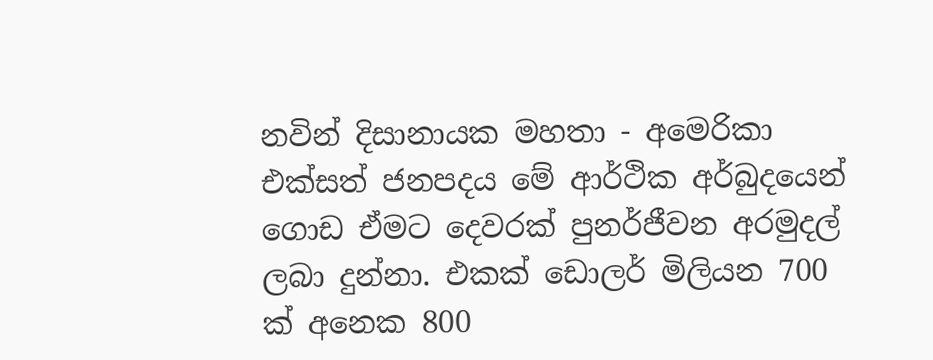නවින් දිසානායක මහතා - අමෙරිකා එක්සත් ජනපදය මේ ආර්ථික අර්බුදයෙන් ගොඩ ඒමට දෙවරක් පුනර්ජීවන අරමුදල් ලබා දුන්නා. එකක් ඩොලර් මිලියන 700 ක් අනෙක 800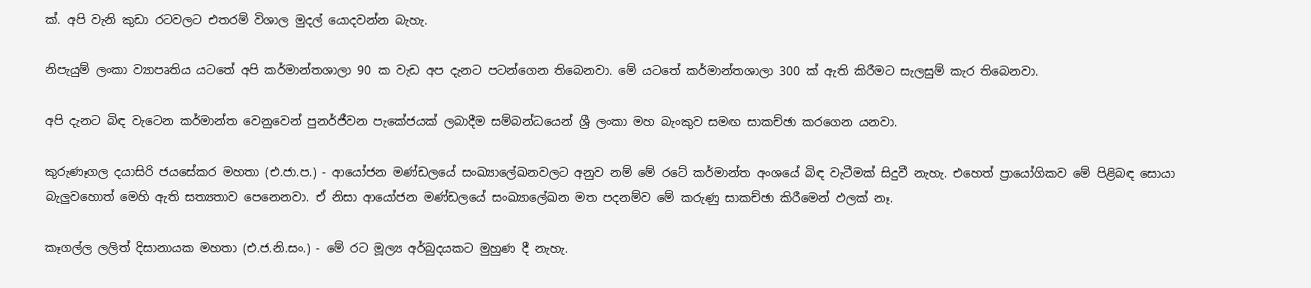ක්. අපි වැනි කුඩා රටවලට එතරම් විශාල මුදල් යොදවන්න බැහැ.

නිපැයුම් ලංකා ව්‍යාපෘතිය යටතේ අපි කර්මාන්තශාලා 90 ක වැඩ අප දැනට පටන්ගෙන තිබෙනවා. මේ යටතේ කර්මාන්තශාලා 300 ක් ඇති කිරීමට සැලසුම් කැර තිබෙනවා.

අපි දැනට බිඳ වැටෙන කර්මාන්ත වෙනුවෙන් පුනර්ජීවන පැකේජයක් ලබාදීම සම්බන්ධයෙන් ශ්‍රී ලංකා මහ බැංකුව සමඟ සාකච්ඡා කරගෙන යනවා.

කුරුණෑගල දයාසිරි ජයසේකර මහතා (එ.ජා.ප.) - ආයෝජන මණ්ඩලයේ සංඛ්‍යාලේඛනවලට අනුව නම් මේ රටේ කර්මාන්ත අංශයේ බිඳ වැටීමක් සිදුවී නැහැ. එහෙත් ප්‍රායෝගිකව මේ පිළිබඳ සොයා බැලුවහොත් මෙහි ඇති සත්‍යතාව පෙනෙනවා. ඒ නිසා ආයෝජන මණ්ඩලයේ සංඛ්‍යාලේඛන මත පදනම්ව මේ කරුණු සාකච්ඡා කිරීමෙන් ඵලක් නෑ.

කෑගල්ල ලලිත් දිසානායක මහතා (එ.ජ.නි.සං.) - මේ රට මූල්‍ය අර්බුදයකට මුහුණ දී නැහැ.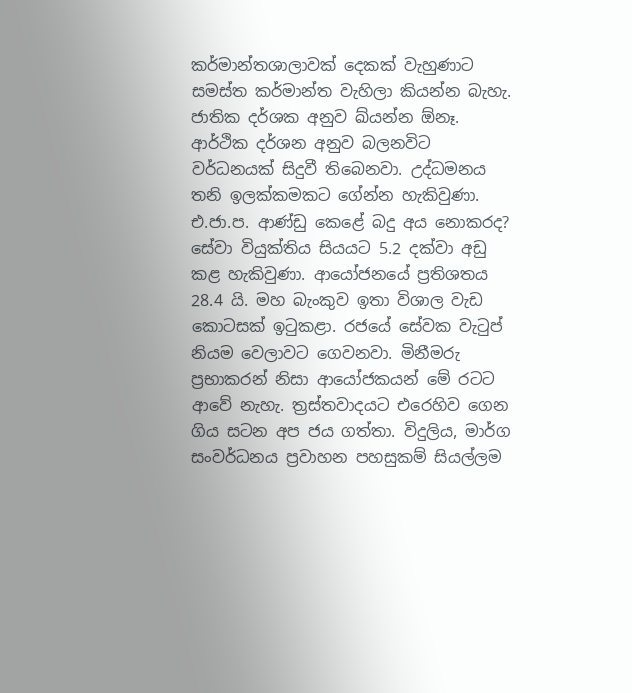කර්මාන්තශාලාවක් දෙකක් වැහුණාට සමස්ත කර්මාන්ත වැහිලා කියන්න බැහැ. ජාතික දර්ශක අනුව ඛ්යන්න ඕනෑ. ආර්ථික දර්ශන අනුව බලනවිට වර්ධනයක් සිදුවී තිබෙනවා. උද්ධමනය තනි ඉලක්කමකට ගේන්න හැකිවුණා. එ.ජා.ප. ආණ්ඩු කෙළේ බදු අය නොකරද? සේවා වියුක්තිය සියයට 5.2 දක්වා අඩු කළ හැකිවුණා. ආයෝජනයේ ප්‍රතිශතය 28.4 යි. මහ බැංකුව ඉතා විශාල වැඩ කොටසක් ඉටුකළා. රජයේ සේවක වැටුප් නියම වෙලාවට ගෙවනවා. මිනීමරු ප්‍රභාකරන් නිසා ආයෝජකයන් මේ රටට ආවේ නැහැ. ත්‍රස්තවාදයට එරෙහිව ගෙන ගිය සටන අප ජය ගත්තා. විදුලිය, මාර්ග සංවර්ධනය ප්‍රවාහන පහසුකම් සියල්ලම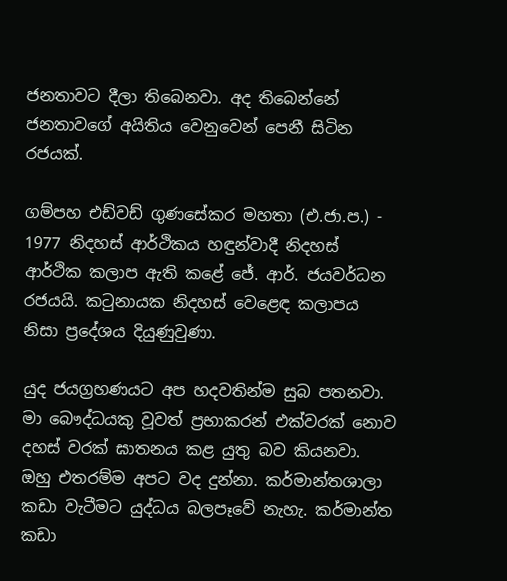ජනතාවට දීලා තිබෙනවා. අද තිබෙන්නේ ජනතාවගේ අයිතිය වෙනුවෙන් පෙනී සිටින රජයක්.

ගම්පහ එඩ්වඩ් ගුණසේකර මහතා (එ.ජා.ප.) - 1977 නිදහස් ආර්ථිකය හඳුන්වාදී නිදහස් ආර්ථික කලාප ඇති කළේ ජේ. ආර්. ජයවර්ධන රජයයි. කටුනායක නිදහස් වෙළෙඳ කලාපය නිසා ප්‍රදේශය දියුණුවුණා.

යුද ජයග්‍රහණයට අප හදවතින්ම සුබ පතනවා. මා බෞද්ධයකු වූවත් ප්‍රභාකරන් එක්වරක් නොව දහස් වරක් ඝාතනය කළ යුතු බව කියනවා. ඔහු එතරම්ම අපට වද දුන්නා. කර්මාන්තශාලා කඩා වැටීමට යුද්ධය බලපෑවේ නැහැ. කර්මාන්ත කඩා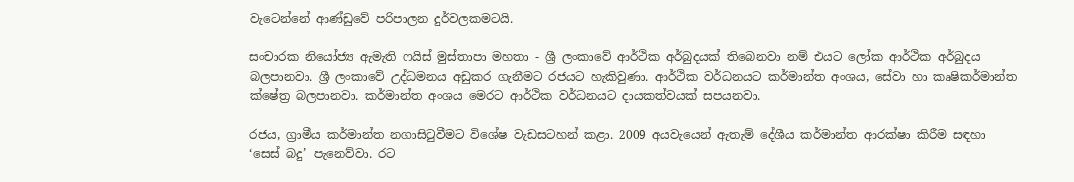වැටෙන්නේ ආණ්ඩුවේ පරිපාලන දුර්වලකමටයි.

සංචාරක නියෝජ්‍ය ඇමැති ෆයිස් මුස්තාපා මහතා - ශ්‍රී ලංකාවේ ආර්ථික අර්බුදයක් තිබෙනවා නම් එයට ලෝක ආර්ථික අර්බුදය බලපානවා. ශ්‍රී ලංකාවේ උද්ධමනය අඩුකර ගැනීමට රජයට හැකිවුණා. ආර්ථික වර්ධනයට කර්මාන්ත අංශය, සේවා හා කෘෂිකර්මාන්ත ක්ෂේත්‍ර බලපානවා. කර්මාන්ත අංශය මෙරට ආර්ථික වර්ධනයට දායකත්වයක් සපයනවා.

රජය, ග්‍රාමීය කර්මාන්ත නගාසිටුවීමට විශේෂ වැඩසටහන් කළා. 2009 අයවැයෙන් ඇතැම් දේශීය කර්මාන්ත ආරක්ෂා කිරීම සඳහා ‘සෙස් බදු’ පැනෙව්වා. රට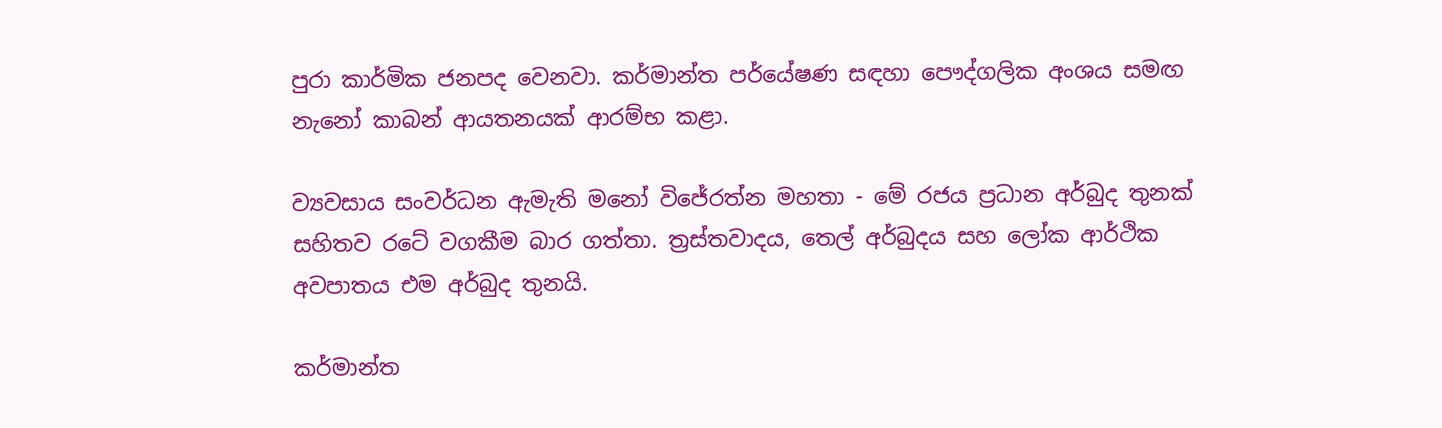පුරා කාර්මික ජනපද වෙනවා. කර්මාන්ත පර්යේෂණ සඳහා පෞද්ගලික අංශය සමඟ නැනෝ කාබන් ආයතනයක් ආරම්භ කළා.

ව්‍යවසාය සංවර්ධන ඇමැති මනෝ විජේරත්න මහතා - මේ රජය ප්‍රධාන අර්බුද තුනක් සහිතව රටේ වගකීම බාර ගත්තා. ත්‍රස්තවාදය, තෙල් අර්බුදය සහ ලෝක ආර්ථික අවපාතය එම අර්බුද තුනයි.

කර්මාන්ත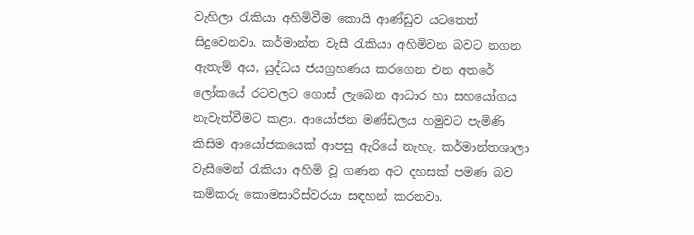වැහිලා රැකියා අහිමිවීම කොයි ආණ්ඩුව යටතෙත් සිදුවෙනවා. කර්මාන්ත වැසී රැකියා අහිමිවන බවට නගන ඇතැම් අය, යුද්ධය ජයග්‍රහණය කරගෙන එන අතරේ ලෝකයේ රටවලට ගොස් ලැබෙන ආධාර හා සහයෝගය නැවැත්වීමට කළා. ආයෝජන මණ්ඩලය හමුවට පැමිණි කිසිම ආයෝජකයෙක් ආපසු ඇරියේ නැහැ. කර්මාන්තශාලා වැසීමෙන් රැකියා අහිමි වූ ගණන අට දහසක් පමණ බව කම්කරු කොමසාරිස්වරයා සඳහන් කරනවා.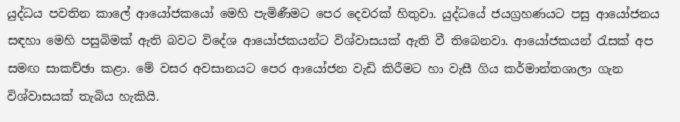යුද්ධය පවතින කාලේ ආයෝජකයෝ මෙහි පැමිණීමට පෙර දෙවරක් හිතුවා. යුද්ධයේ ජයග්‍රහණයට පසු ආයෝජනය සඳහා මෙහි පසුබිමක් ඇති බවට විදේශ ආයෝජකයන්ට විශ්වාසයක් ඇති වී තිබෙනවා. ආයෝජකයන් රැසක් අප සමඟ සාකච්ඡා කළා. මේ වසර අවසානයට පෙර ආයෝජන වැඩි කිරීමට හා වැසී ගිය කර්මාන්තශාලා ගැන විශ්වාසයක් තැබිය හැකියි.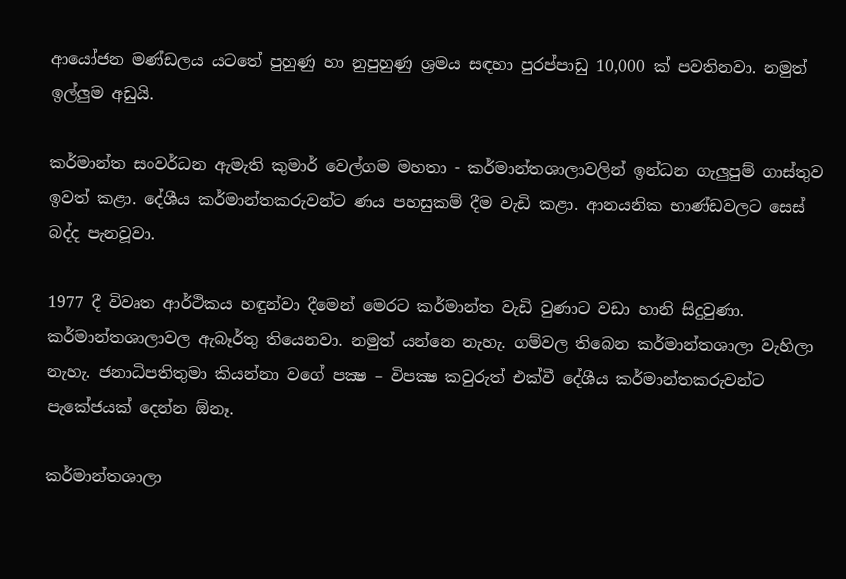ආයෝජන මණ්ඩලය යටතේ පුහුණු හා නුපුහුණු ශ්‍රමය සඳහා පුරප්පාඩු 10,000 ක් පවතිනවා. නමුත් ඉල්ලුම අඩුයි.

කර්මාන්ත සංවර්ධන ඇමැති කුමාර් වෙල්ගම මහතා - කර්මාන්තශාලාවලින් ඉන්ධන ගැලුපුම් ගාස්තුව ඉවත් කළා. දේශීය කර්මාන්තකරුවන්ට ණය පහසුකම් දීම වැඩි කළා. ආනයනික භාණ්ඩවලට සෙස් බද්ද පැනවූවා.

1977 දී විවෘත ආර්ථිකය හඳුන්වා දීමෙන් මෙරට කර්මාන්ත වැඩි වුණාට වඩා හානි සිදුවුණා. කර්මාන්තශාලාවල ඇබෑර්තු තියෙනවා. නමුත් යන්නෙ නැහැ. ගම්වල තිබෙන කර්මාන්තශාලා වැහිලා නැහැ. ජනාධිපතිතුමා කියන්නා වගේ පක්‍ෂ – විපක්‍ෂ කවුරුත් එක්වී දේශීය කර්මාන්තකරුවන්ට පැකේජයක් දෙන්න ඕනෑ.

කර්මාන්තශාලා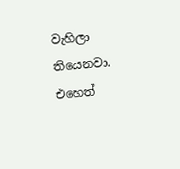වැහිලා තියෙනවා. එහෙත්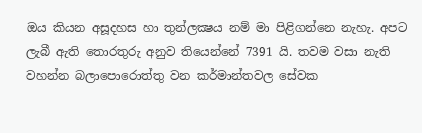ඔය කියන අසූදහස හා තුන්ලක්‍ෂය නම් මා පිළිගන්නෙ නැහැ. අපට ලැබී ඇති තොරතුරු අනුව තියෙන්නේ 7391 යි. තවම වසා නැති වහන්න බලාපොරොත්තු වන කර්මාන්තවල සේවක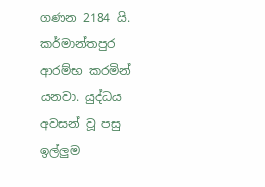ගණන 2184 යි. කර්මාන්තපුර ආරම්භ කරමින් යනවා. යුද්ධය අවසන් වූ පසු ඉල්ලුම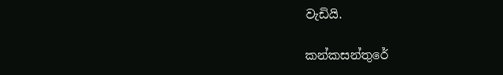වැඩියි.

කන්කසන්තුරේ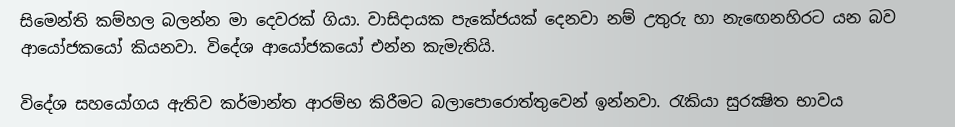සිමෙන්ති කම්හල බලන්න මා දෙවරක් ගියා. වාසිදායක පැකේජයක් දෙනවා නම් උතුරු හා නැඟෙනහිරට යන බව ආයෝජකයෝ කියනවා. විදේශ ආයෝජකයෝ එන්න කැමැතියි.

විදේශ සහයෝගය ඇතිව කර්මාන්ත ආරම්භ කිරීමට බලාපොරොත්තුවෙන් ඉන්නවා. රැකියා සුරක්‍ෂිත භාවය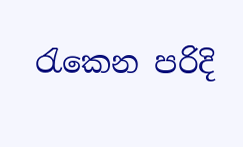රැකෙන පරිදි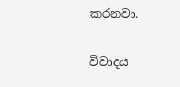කරනවා.

විවාදය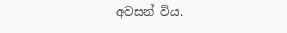අවසන් විය.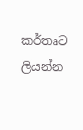කර්තෘට ලියන්න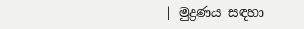| මුද්‍රණය සඳහා